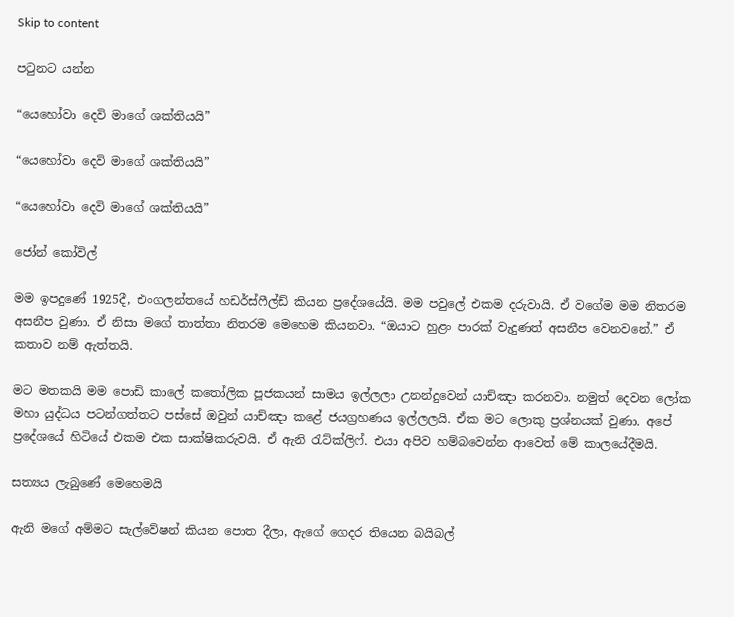Skip to content

පටුනට යන්න

“යෙහෝවා දෙවි මාගේ ශක්තියයි”

“යෙහෝවා දෙවි මාගේ ශක්තියයි”

“යෙහෝවා දෙවි මාගේ ශක්තියයි”

ජෝන් කෝවිල්

මම ඉපදුණේ 1925දී, එංගලන්තයේ හඩර්ස්ෆීල්ඩ් කියන ප්‍රදේශයේයි. මම පවුලේ එකම දරුවායි. ඒ වගේම මම නිතරම අසනීප වුණා. ඒ නිසා මගේ තාත්තා නිතරම මෙහෙම කියනවා. “ඔයාට හුළං පාරක් වැදුණත් අසනීප වෙනවනේ.” ඒ කතාව නම් ඇත්තයි.

මට මතකයි මම පොඩි කාලේ කතෝලික පූජකයන් සාමය ඉල්ලලා උනන්දුවෙන් යාච්ඤා කරනවා. නමුත් දෙවන ලෝක මහා යුද්ධය පටන්ගත්තට පස්සේ ඔවුන් යාච්ඤා කළේ ජයග්‍රහණය ඉල්ලලයි. ඒක මට ලොකු ප්‍රශ්නයක් වුණා. අපේ ප්‍රදේශයේ හිටියේ එකම එක සාක්ෂිකරුවයි. ඒ ඇනි රැට්ක්ලිෆ්. එයා අපිව හම්බවෙන්න ආවෙත් මේ කාලයේදීමයි.

සත්‍යය ලැබුණේ මෙහෙමයි

ඇනි මගේ අම්මට සැල්වේෂන් කියන පොත දීලා, ඇගේ ගෙදර තියෙන බයිබල්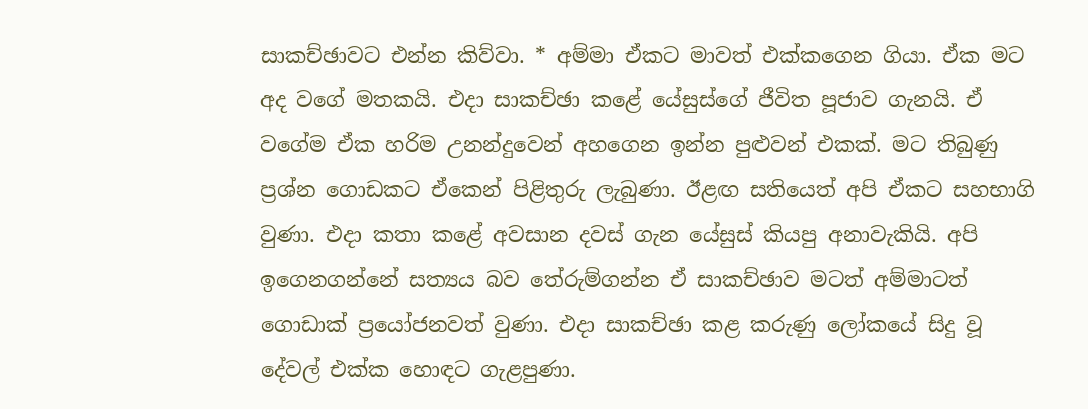සාකච්ඡාවට එන්න කිව්වා. * අම්මා ඒකට මාවත් එක්කගෙන ගියා. ඒක මට අද වගේ මතකයි. එදා සාකච්ඡා කළේ යේසුස්ගේ ජීවිත පූජාව ගැනයි. ඒ වගේම ඒක හරිම උනන්දුවෙන් අහගෙන ඉන්න පුළුවන් එකක්. මට තිබුණු ප්‍රශ්න ගොඩකට ඒකෙන් පිළිතුරු ලැබුණා. ඊළඟ සතියෙත් අපි ඒකට සහභාගි වුණා. එදා කතා කළේ අවසාන දවස් ගැන යේසුස් කියපු අනාවැකියි. අපි ඉගෙනගන්නේ සත්‍යය බව තේරුම්ගන්න ඒ සාකච්ඡාව මටත් අම්මාටත් ගොඩාක් ප්‍රයෝජනවත් වුණා. එදා සාකච්ඡා කළ කරුණු ලෝකයේ සිදු වූ දේවල් එක්ක හොඳට ගැළපුණා.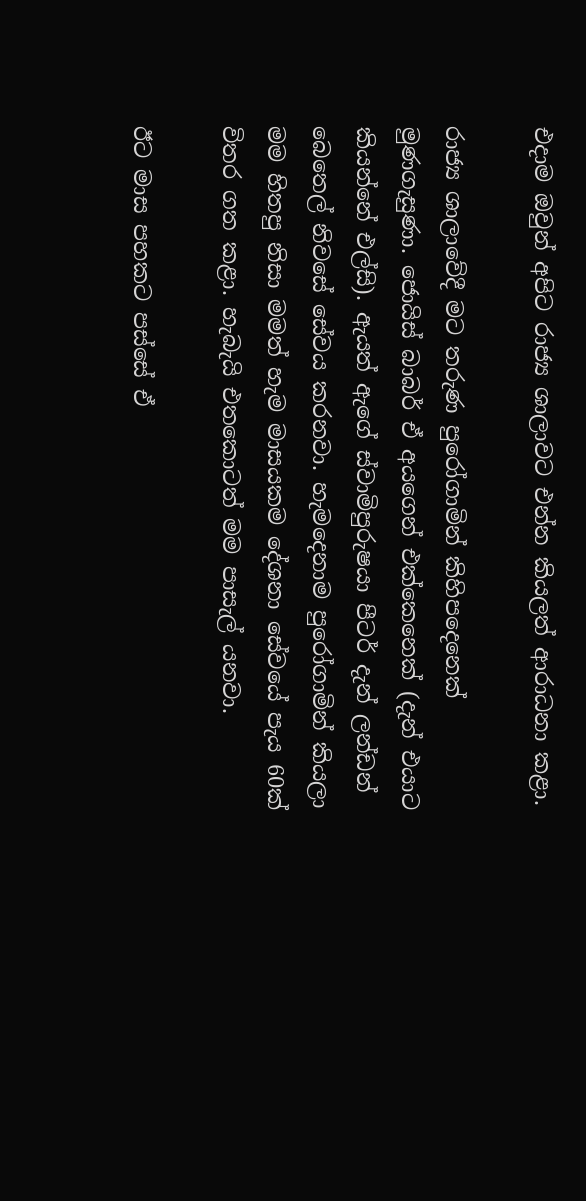එදාම ඔවුන් අපිට රාජ්‍ය ශාලාවට එන්න කියලත් ආරාධනා කළා.

රාජ්‍ය ශාලාවේදී මට තරුණ පුරෝගාමින් කිහිපදෙනෙක් මුණගැසුණා. ජොයිස් බාබර් ඒ අයගෙන් එක්කෙනෙක් (දැන් එයාට කියන්නේ එල්සි). ඇයත් ඇගේ ස්වාමිපුරුෂයා පීටර් දැන් ලන්ඩන් බෙතෙල් නිවසේ සේවය කරනවා. හැමදෙනාම පුරෝගාමින් කියලා මම හිතපු නිසා මමත් හැම මාසයකම දේශනා සේවයේ පැය 60ක් විතර ගත කළා. හැබැයි එතකොටත් මම පාසැල් යනවා.

ඊට මාස පහකට පස්සේ ඒ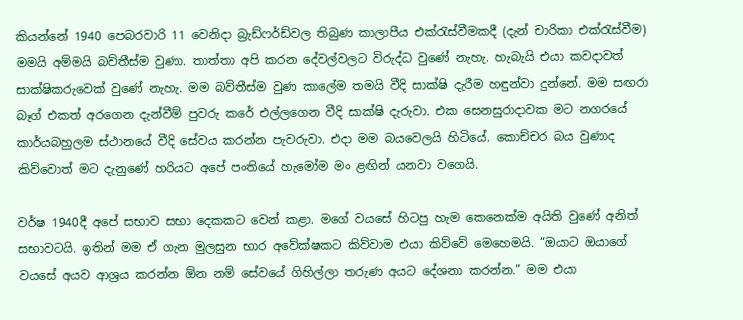කියන්නේ 1940 පෙබරවාරි 11 වෙනිදා බ්‍රැඩ්ෆර්ඩ්වල තිබුණ කාලාපීය එක්රැස්වීමකදී (දැන් චාරිකා එක්රැස්වීම) මමයි අම්මයි බව්තීස්ම වුණා. තාත්තා අපි කරන දේවල්වලට විරුද්ධ වුණේ නැහැ. හැබැයි එයා කවදාවත් සාක්ෂිකරුවෙක් වුණේ නැහැ. මම බව්තීස්ම වුණ කාලේම තමයි වීදි සාක්ෂි දැරීම හඳුන්වා දුන්නේ. මම සඟරා බෑග් එකත් අරගෙන දැන්වීම් පුවරු කරේ එල්ලගෙන වීදි සාක්ෂි දැරුවා. එක සෙනසුරාදාවක මට නගරයේ කාර්යබහුලම ස්ථානයේ වීදි සේවය කරන්න පැවරුවා. එදා මම බයවෙලයි හිටියේ. කොච්චර බය වුණාද කිව්වොත් මට දැනුණේ හරියට අපේ පංතියේ හැමෝම මං ළඟින් යනවා වගෙයි.

වර්ෂ 1940දී අපේ සභාව සභා දෙකකට වෙන් කළා. මගේ වයසේ හිටපු හැම කෙනෙක්ම අයිති වුණේ අනිත් සභාවටයි. ඉතින් මම ඒ ගැන මුලසුන භාර අවේක්ෂකට කිව්වාම එයා කිව්වේ මෙහෙමයි. “ඔයාට ඔයාගේ වයසේ අයව ආශ්‍රය කරන්න ඕන නම් සේවයේ ගිහිල්ලා තරුණ අයට දේශනා කරන්න.” මම එයා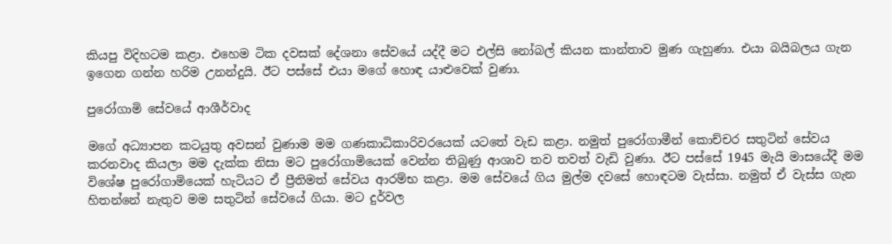කියපු විදිහටම කළා. එහෙම ටික දවසක් දේශනා සේවයේ යද්දී මට එල්සි නෝබල් කියන කාන්තාව මුණ ගැහුණා. එයා බයිබලය ගැන ඉගෙන ගන්න හරිම උනන්දුයි. ඊට පස්සේ එයා මගේ හොඳ යාළුවෙක් වුණා.

පුරෝගාමි සේවයේ ආශීර්වාද

මගේ අධ්‍යාපන කටයුතු අවසන් වුණාම මම ගණකාධිකාරිවරයෙක් යටතේ වැඩ කළා. නමුත් පුරෝගාමීන් කොච්චර සතුටින් සේවය කරනවාද කියලා මම දැක්ක නිසා මට පුරෝගාමියෙක් වෙන්න තිබුණු ආශාව තව තවත් වැඩි වුණා. ඊට පස්සේ 1945 මැයි මාසයේදී මම විශේෂ පුරෝගාමියෙක් හැටියට ඒ ප්‍රීතිමත් සේවය ආරම්භ කළා. මම සේවයේ ගිය මුල්ම දවසේ හොඳටම වැස්සා. නමුත් ඒ වැස්ස ගැන හිතන්නේ නැතුව මම සතුටින් සේවයේ ගියා. මට දුර්වල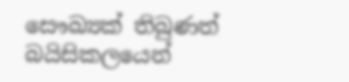සෞඛ්‍යක් තිබුණත් බයිසිකලයෙන්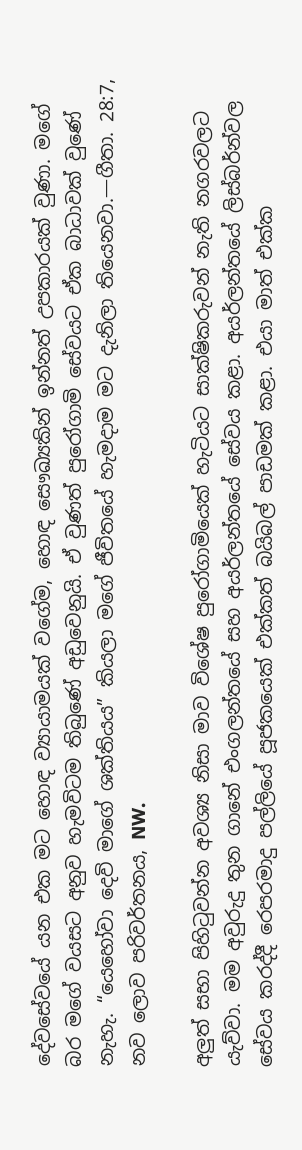දේවසේවයේ යන එක මට හොඳ ව්‍යායාමයක් වගේම, හොඳ සෞඛ්‍යකින් ඉන්නත් උපකාරයක් වුණා. මගේ බර මගේ වයසට අනුව හැමවිටම තිබුණේ අඩුවෙනුයි. ඒ වුණත් පුරෝගාමි සේවයට ඒක බාධාවක් වුණේ නැහැ. “යෙහෝවා දෙවි මාගේ ශක්තියය” කියලා මගේ ජීවිතයේ හැමදාම මට දැනිලා තියෙනවා.—ගීතා. 28:7, නව ලොව පරිවර්තනය, NW.

අලුත් සභා පිහිටුවන්න අවශ්‍ය නිසා මාව විශේෂ පුරෝගාමියෙක් හැටියට සාක්ෂිකරුවන් නැති නගරවලට යැව්වා. මම අවුරුදු තුන ගානේ එංගලන්තයේ සහ අයර්ලන්තයේ සේවය කළා. අයර්ලන්තයේ ලිස්බර්න්වල සේවය කරද්දී රෙපරමාදු පල්ලියේ පූජකයෙක් එක්කත් බයිබල් පාඩමක් කළා. එයා මාත් එක්ක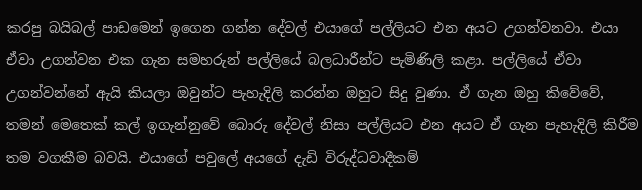කරපු බයිබල් පාඩමෙන් ඉගෙන ගන්න දේවල් එයාගේ පල්ලියට එන අයට උගන්වනවා. එයා ඒවා උගන්වන එක ගැන සමහරුන් පල්ලියේ බලධාරීන්ට පැමිණිලි කළා. පල්ලියේ ඒවා උගන්වන්නේ ඇයි කියලා ඔවුන්ට පැහැදිලි කරන්න ඔහුට සිදු වුණා. ඒ ගැන ඔහු කිවේවේ, තමන් මෙතෙක් කල් ඉගැන්නුවේ බොරු දේවල් නිසා පල්ලියට එන අයට ඒ ගැන පැහැදිලි කිරීම තම වගකීම බවයි. එයාගේ පවුලේ අයගේ දැඩි විරුද්ධවාදීකම්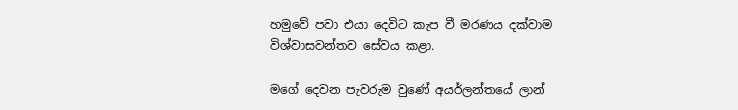හමුවේ පවා එයා දෙවිට කැප වී මරණය දක්වාම විශ්වාසවන්තව සේවය කළා.

මගේ දෙවන පැවරුම වුණේ අයර්ලන්තයේ ලාන්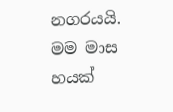නගරයයි. මම මාස හයක්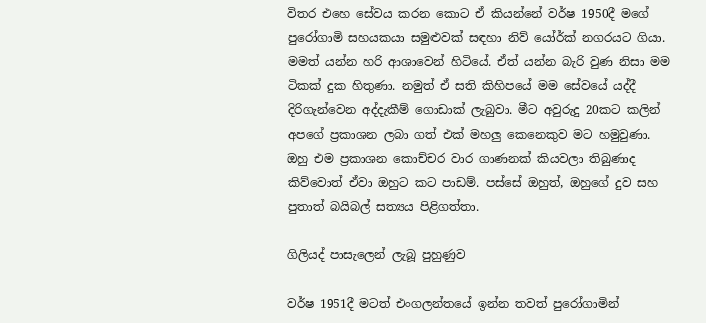විතර එහෙ සේවය කරන කොට ඒ කියන්නේ වර්ෂ 1950දී මගේ පුරෝගාමි සහයකයා සමුළුවක් සඳහා නිව් යෝර්ක් නගරයට ගියා. මමත් යන්න හරි ආශාවෙන් හිටියේ. ඒත් යන්න බැරි වුණ නිසා මම ටිකක් දුක හිතුණා. නමුත් ඒ සති කිහිපයේ මම සේවයේ යද්දී දිරිගැන්වෙන අද්දැකීම් ගොඩාක් ලැබුවා. මීට අවුරුදු 20කට කලින් අපගේ ප්‍රකාශන ලබා ගත් එක් මහලු කෙනෙකුව මට හමුවුණා. ඔහු එම ප්‍රකාශන කොච්චර වාර ගාණනක් කියවලා තිබුණාද කිව්වොත් ඒවා ඔහුට කට පාඩම්. පස්සේ ඔහුත්, ඔහුගේ දුව සහ පුතාත් බයිබල් සත්‍යය පිළිගත්තා.

ගිලියද් පාසැලෙන් ලැබූ පුහුණුව

වර්ෂ 1951දී මටත් එංගලන්තයේ ඉන්න තවත් පුරෝගාමින්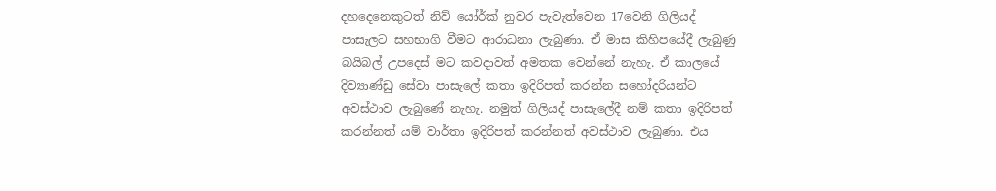දහදෙනෙකුටත් නිව් යෝර්ක් නුවර පැවැත්වෙන 17වෙනි ගිලියද් පාසැලට සහභාගි වීමට ආරාධනා ලැබුණා. ඒ මාස කිහිපයේදී ලැබුණු බයිබල් උපදෙස් මට කවදාවත් අමතක වෙන්නේ නැහැ. ඒ කාලයේ දිව්‍යාණ්ඩු සේවා පාසැලේ කතා ඉදිරිපත් කරන්න සහෝදරියන්ට අවස්ථාව ලැබුණේ නැහැ. නමුත් ගිලියද් පාසැලේදී නම් කතා ඉදිරිපත් කරන්නත් යම් වාර්තා ඉදිරිපත් කරන්නත් අවස්ථාව ලැබුණා. එය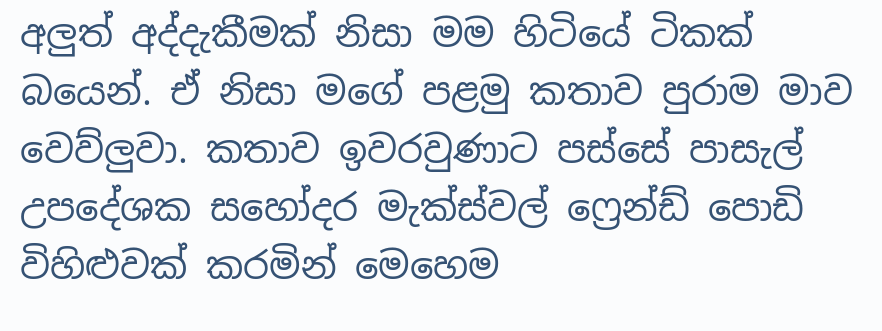අලුත් අද්දැකීමක් නිසා මම හිටියේ ටිකක් බයෙන්. ඒ නිසා මගේ පළමු කතාව පුරාම මාව වෙව්ලුවා. කතාව ඉවරවුණාට පස්සේ පාසැල් උපදේශක සහෝදර මැක්ස්වල් ෆ්‍රෙන්ඩ් පොඩි විහිළුවක් කරමින් මෙහෙම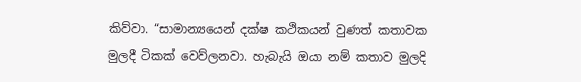කිව්වා. “සාමාන්‍යයෙන් දක්ෂ කථිකයන් වුණත් කතාවක මුලදී ටිකක් වෙව්ලනවා. හැබැයි ඔයා නම් කතාව මුලදි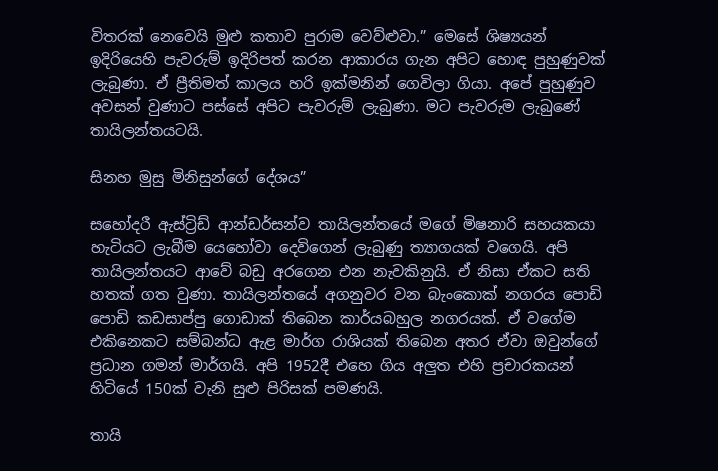විතරක් නෙවෙයි මුළු කතාව පුරාම වෙව්ළුවා.” මෙසේ ශිෂ්‍යයන් ඉදිරියෙහි පැවරුම් ඉදිරිපත් කරන ආකාරය ගැන අපිට හොඳ පුහුණුවක් ලැබුණා. ඒ ප්‍රීතිමත් කාලය හරි ඉක්මනින් ගෙවිලා ගියා. අපේ පුහුණුව අවසන් වුණාට පස්සේ අපිට පැවරුම් ලැබුණා. මට පැවරුම ලැබුණේ තායිලන්තයටයි.

සිනහ මුසු මිනිසුන්ගේ දේශය”

සහෝදරී ඇස්ට්‍රිඩ් ආන්ඩර්සන්ව තායිලන්තයේ මගේ මිෂනාරි සහයකයා හැටියට ලැබීම යෙහෝවා දෙවිගෙන් ලැබුණු ත්‍යාගයක් වගෙයි. අපි තායිලන්තයට ආවේ බඩු අරගෙන එන නැවකිනුයි. ඒ නිසා ඒකට සති හතක් ගත වුණා. තායිලන්තයේ අගනුවර වන බැංකොක් නගරය පොඩි පොඩි කඩසාප්පු ගොඩාක් තිබෙන කාර්යබහුල නගරයක්. ඒ වගේම එකිනෙකට සම්බන්ධ ඇළ මාර්ග රාශියක් තිබෙන අතර ඒවා ඔවුන්ගේ ප්‍රධාන ගමන් මාර්ගයි. අපි 1952දී එහෙ ගිය අලුත එහි ප්‍රචාරකයන් හිටියේ 150ක් වැනි සුළු පිරිසක් පමණයි.

තායි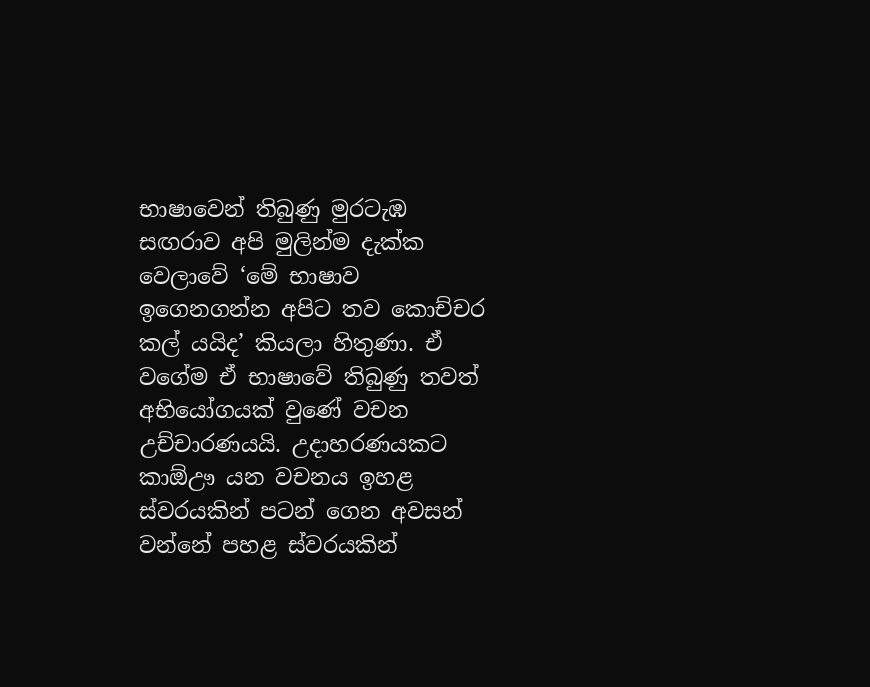භාෂාවෙන් තිබුණු මුරටැඹ සඟරාව අපි මුලින්ම දැක්ක වෙලාවේ ‘මේ භාෂාව ඉගෙනගන්න අපිට තව කොච්චර කල් යයිද’ කියලා හිතුණා. ඒ වගේම ඒ භාෂාවේ තිබුණු තවත් අභියෝගයක් වුණේ වචන උච්චාරණයයි. උදාහරණයකට කාඕඌ යන වචනය ඉහළ ස්වරයකින් පටන් ගෙන අවසන් වන්නේ පහළ ස්වරයකින්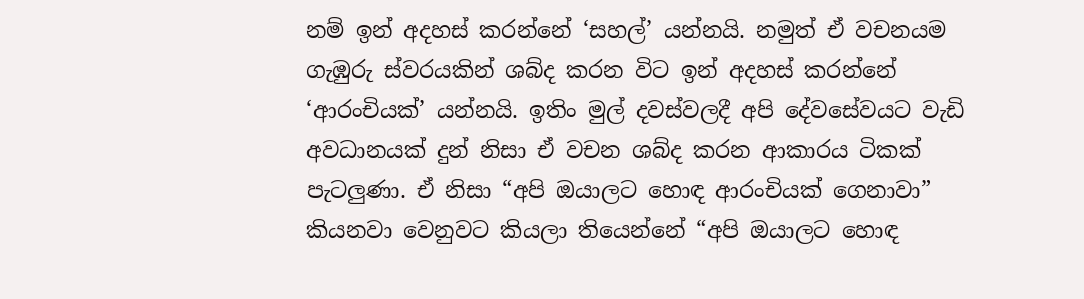නම් ඉන් අදහස් කරන්නේ ‘සහල්’ යන්නයි. නමුත් ඒ වචනයම ගැඹුරු ස්වරයකින් ශබ්ද කරන විට ඉන් අදහස් කරන්නේ ‘ආරංචියක්’ යන්නයි. ඉතිං මුල් දවස්වලදී අපි දේවසේවයට වැඩි අවධානයක් දුන් නිසා ඒ වචන ශබ්ද කරන ආකාරය ටිකක් පැටලුණා. ඒ නිසා “අපි ඔයාලට හොඳ ආරංචියක් ගෙනාවා” කියනවා වෙනුවට කියලා තියෙන්නේ “අපි ඔයාලට හොඳ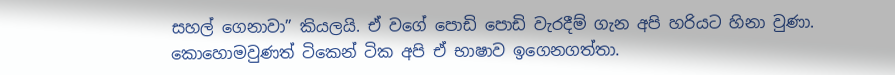සහල් ගෙනාවා” කියලයි. ඒ වගේ පොඩි පොඩි වැරදීම් ගැන අපි හරියට හිනා වුණා. කොහොමවුණත් ටිකෙන් ටික අපි ඒ භාෂාව ඉගෙනගත්තා.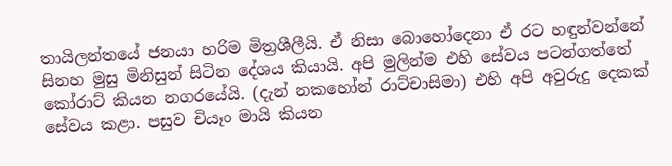තායිලන්තයේ ජනයා හරිම මිත්‍රශීලීයි. ඒ නිසා බොහෝදෙනා ඒ රට හඳුන්වන්නේ සිනහ මුසු මිනිසුන් සිටින දේශය කියායි. අපි මුලින්ම එහි සේවය පටන්ගත්තේ කෝරාට් කියන නගරයේයි. (දැන් නකහෝන් රාට්චාසිමා) එහි අපි අවුරුදු දෙකක් සේවය කළා. පසුව චියෑං මායි කියන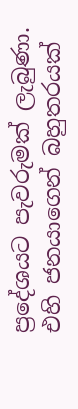ප්‍රදේශයට පැවරුමක් ලැබුණා. එහි ජනයාගෙන් බහුතරයක්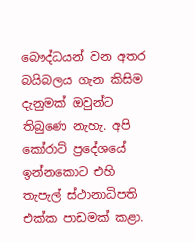බෞද්ධයන් වන අතර බයිබලය ගැන කිසිම දැනුමක් ඔවුන්ට තිබුණෙ නැහැ. අපි කෝරාට් ප්‍රදේශයේ ඉන්නකොට එහි තැපැල් ස්ථානාධිපති එක්ක පාඩමක් කළා.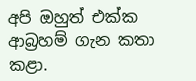අපි ඔහුත් එක්ක ආබ්‍රහම් ගැන කතා කළා.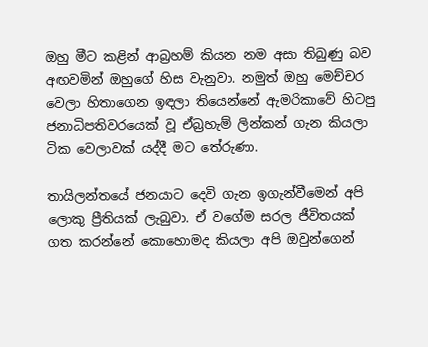ඔහු මීට කළින් ආබ්‍රහම් කියන නම අසා තිබුණු බව අඟවමින් ඔහුගේ හිස වැනුවා. නමුත් ඔහු මෙච්චර වෙලා හිතාගෙන ඉඳලා තියෙන්නේ ඇමරිකාවේ හිටපු ජනාධිපතිවරයෙක් වූ ඒබ්‍රහැම් ලින්කන් ගැන කියලා ටික වෙලාවක් යද්දී මට තේරුණා.

තායිලන්තයේ ජනයාට දෙවි ගැන ඉගැන්වීමෙන් අපි ලොකු ප්‍රීතියක් ලැබුවා. ඒ වගේම සරල ජීවිතයක් ගත කරන්නේ කොහොමද කියලා අපි ඔවුන්ගෙන්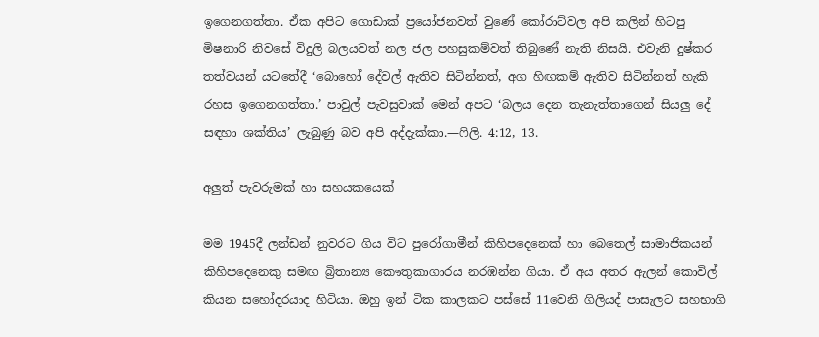ඉගෙනගත්තා. ඒක අපිට ගොඩාක් ප්‍රයෝජනවත් වුණේ කෝරාට්වල අපි කලින් හිටපු මිෂනාරි නිවසේ විදුලි බලයවත් නල ජල පහසුකම්වත් තිබුණේ නැති නිසයි. එවැනි දුෂ්කර තත්වයන් යටතේදී ‘බොහෝ දේවල් ඇතිව සිටින්නත්, අග හිඟකම් ඇතිව සිටින්නත් හැකි රහස ඉගෙනගත්තා.’ පාවුල් පැවසුවාක් මෙන් අපට ‘බලය දෙන තැනැත්තාගෙන් සියලු දේ සඳහා ශක්තිය’ ලැබුණු බව අපි අද්දැක්කා.—ෆිලි. 4:12, 13.

අලුත් පැවරුමක් හා සහයකයෙක්

මම 1945දී ලන්ඩන් නුවරට ගිය විට පුරෝගාමීන් කිහිපදෙනෙක් හා බෙතෙල් සාමාජිකයන් කිහිපදෙනෙකු සමඟ බ්‍රිතාන්‍ය කෞතුකාගාරය නරඹන්න ගියා. ඒ අය අතර ඇලන් කොවිල් කියන සහෝදරයාද හිටියා. ඔහු ඉන් ටික කාලකට පස්සේ 11වෙනි ගිලියද් පාසැලට සහභාගි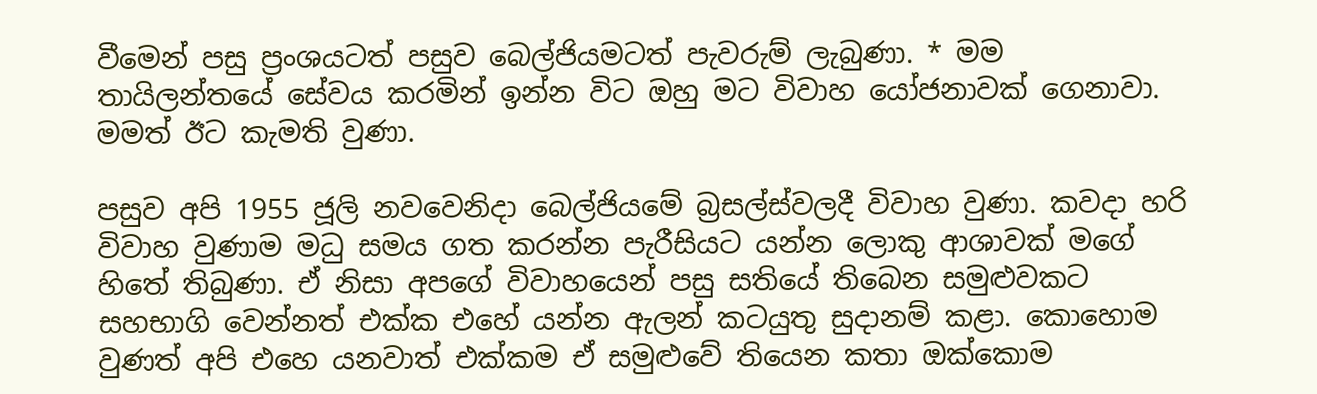වීමෙන් පසු ප්‍රංශයටත් පසුව බෙල්ජියමටත් පැවරුම් ලැබුණා. * මම තායිලන්තයේ සේවය කරමින් ඉන්න විට ඔහු මට විවාහ යෝජනාවක් ගෙනාවා. මමත් ඊට කැමති වුණා.

පසුව අපි 1955 ජූලි නවවෙනිදා බෙල්ජියමේ බ්‍රසල්ස්වලදී විවාහ වුණා. කවදා හරි විවාහ වුණාම මධු සමය ගත කරන්න පැරීසියට යන්න ලොකු ආශාවක් මගේ හිතේ තිබුණා. ඒ නිසා අපගේ විවාහයෙන් පසු සතියේ තිබෙන සමුළුවකට සහභාගි වෙන්නත් එක්ක එහේ යන්න ඇලන් කටයුතු සුදානම් කළා. කොහොම වුණත් අපි එහෙ යනවාත් එක්කම ඒ සමුළුවේ තියෙන කතා ඔක්කොම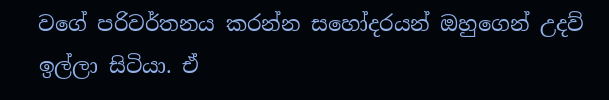වගේ පරිවර්තනය කරන්න සහෝදරයන් ඔහුගෙන් උදව් ඉල්ලා සිටියා. ඒ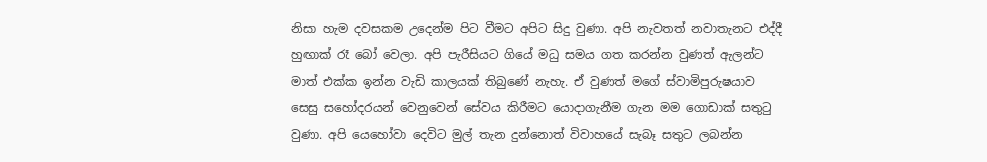නිසා හැම දවසකම උදෙන්ම පිට වීමට අපිට සිදු වුණා. අපි නැවතත් නවාතැනට එද්දී හුඟාක් රෑ බෝ වෙලා. අපි පැරීසියට ගියේ මධු සමය ගත කරන්න වුණත් ඇලන්ට මාත් එක්ක ඉන්න වැඩි කාලයක් තිබුණේ නැහැ. ඒ වුණත් මගේ ස්වාමිපුරුෂයාව සෙසු සහෝදරයන් වෙනුවෙන් සේවය කිරීමට යොදාගැනීම ගැන මම ගොඩාක් සතුටු වුණා. අපි යෙහෝවා දෙවිට මුල් තැන දුන්නොත් විවාහයේ සැබෑ සතුට ලබන්න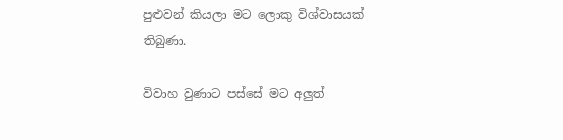පුළුවන් කියලා මට ලොකු විශ්වාසයක් තිබුණා.

විවාහ වුණාට පස්සේ මට අලුත්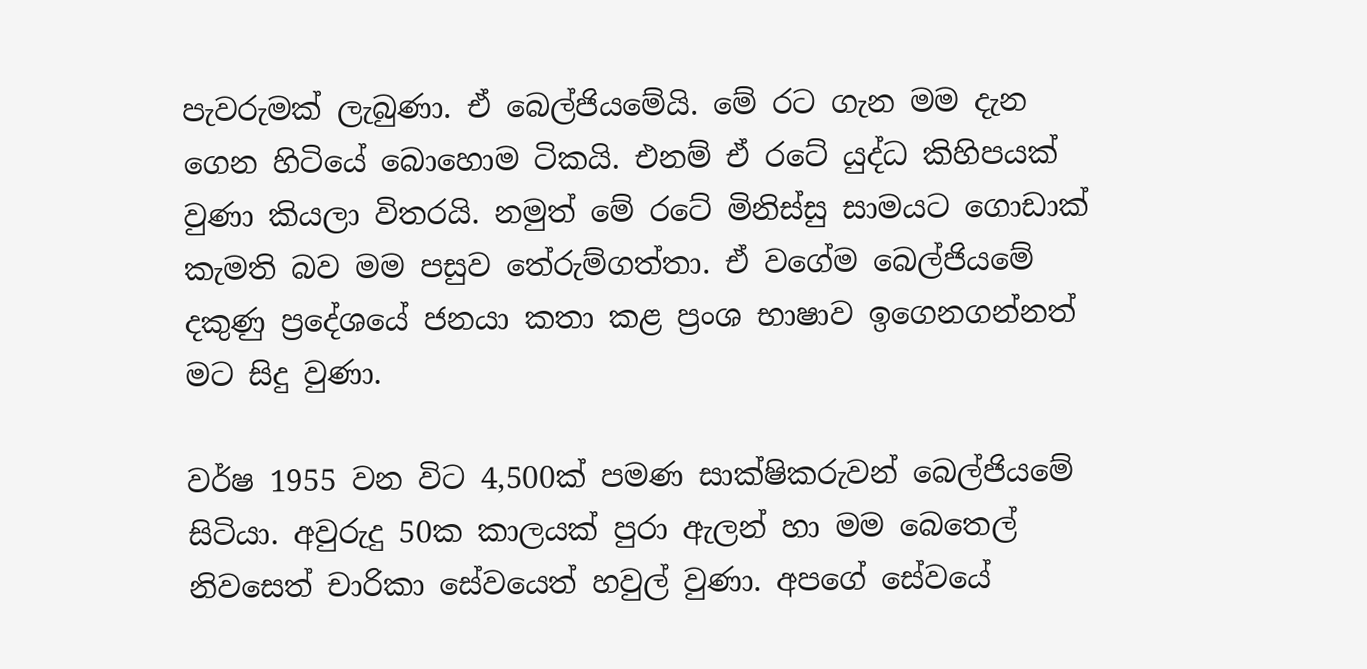පැවරුමක් ලැබුණා. ඒ බෙල්ජියමේයි. මේ රට ගැන මම දැන ගෙන හිටියේ බොහොම ටිකයි. එනම් ඒ රටේ යුද්ධ කිහිපයක් වුණා කියලා විතරයි. නමුත් මේ රටේ මිනිස්සු සාමයට ගොඩාක් කැමති බව මම පසුව තේරුම්ගත්තා. ඒ වගේම බෙල්ජියමේ දකුණු ප්‍රදේශයේ ජනයා කතා කළ ප්‍රංශ භාෂාව ඉගෙනගන්නත් මට සිදු වුණා.

වර්ෂ 1955 වන විට 4,500ක් පමණ සාක්ෂිකරුවන් බෙල්ජියමේ සිටියා. අවුරුදු 50ක කාලයක් පුරා ඇලන් හා මම බෙතෙල් නිවසෙත් චාරිකා සේවයෙත් හවුල් වුණා. අපගේ සේවයේ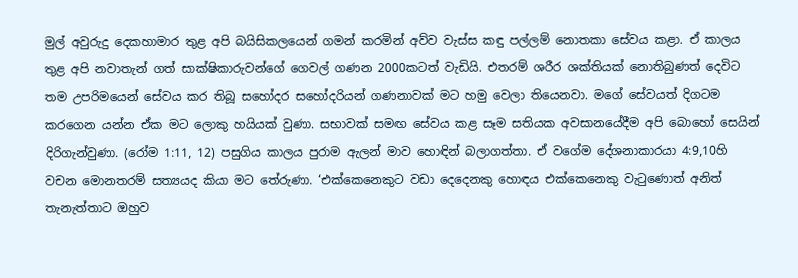මුල් අවුරුදු දෙකහාමාර තුළ අපි බයිසිකලයෙන් ගමන් කරමින් අව්ව වැස්ස කඳු පල්ලම් නොතකා සේවය කළා. ඒ කාලය තුළ අපි නවාතැන් ගත් සාක්ෂිකාරුවන්ගේ ගෙවල් ගණන 2000කටත් වැඩියි. එතරම් ශරීර ශක්තියක් නොතිබුණත් දෙවිට තම උපරිමයෙන් සේවය කර තිබූ සහෝදර සහෝදරියන් ගණනාවක් මට හමු වෙලා තියෙනවා. මගේ සේවයත් දිගටම කරගෙන යන්න ඒක මට ලොකු හයියක් වුණා. සභාවක් සමඟ සේවය කළ සෑම සතියක අවසානයේදීම අපි බොහෝ සෙයින් දිරිගැන්වුණා. (රෝම 1:11, 12) පසුගිය කාලය පුරාම ඇලන් මාව හොඳින් බලාගත්තා. ඒ වගේම දේශනාකාරයා 4:9,10හි වචන මොනතරම් සත්‍යයද කියා මට තේරුණා. ‘එක්කෙනෙකුට වඩා දෙදෙනකු හොඳය එක්කෙනෙකු වැටුණොත් අනිත් තැනැත්තාට ඔහුව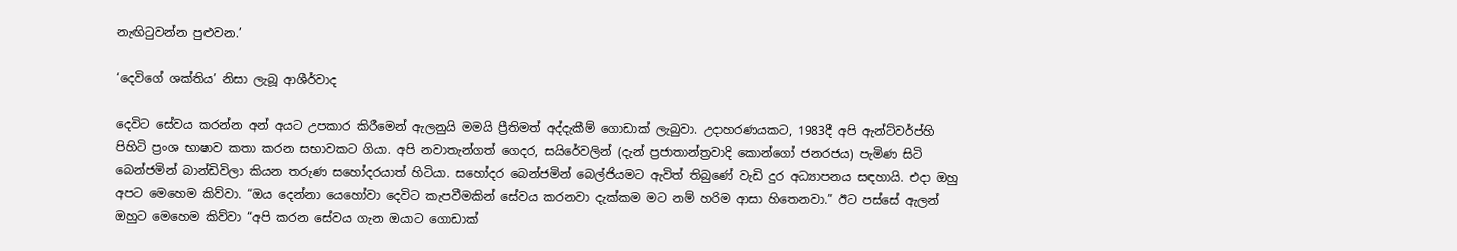නැඟිටුවන්න පුළුවන.’

‘දෙවිගේ ශක්තිය’ නිසා ලැබූ ආශීර්වාද

දෙවිට සේවය කරන්න අන් අයට උපකාර කිරීමෙන් ඇලනුයි මමයි ප්‍රීතිමත් අද්දැකීම් ගොඩාක් ලැබුවා. උදාහරණයකට, 1983දී අපි ඇන්ට්වර්ප්හි පිහිටි ප්‍රංශ භාෂාව කතා කරන සභාවකට ගියා. අපි නවාතැන්ගත් ගෙදර, සයිරේවලින් (දැන් ප්‍රජාතාන්ත්‍රවාදි කොන්ගෝ ජනරජය) පැමිණ සිටි බෙන්ජමින් බාන්ඩිවිලා කියන තරුණ සහෝදරයාත් හිටියා. සහෝදර බෙන්ජමින් බෙල්ජියමට ඇවිත් තිබුණේ වැඩි දුර අධ්‍යාපනය සඳහායි. එදා ඔහු අපට මෙහෙම කිව්වා. “ඔය දෙන්නා යෙහෝවා දෙවිට කැපවීමකින් සේවය කරනවා දැක්කම මට නම් හරිම ආසා හිතෙනවා.” ඊට පස්සේ ඇලන් ඔහුට මෙහෙම කිව්වා “අපි කරන සේවය ගැන ඔයාට ගොඩාක්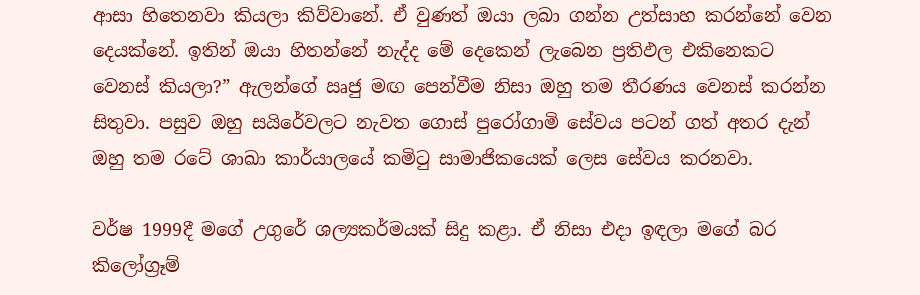ආසා හිතෙනවා කියලා කිව්වානේ. ඒ වුණත් ඔයා ලබා ගන්න උත්සාහ කරන්නේ වෙන දෙයක්නේ. ඉතින් ඔයා හිතන්නේ නැද්ද මේ දෙකෙන් ලැබෙන ප්‍රතිඵල එකිනෙකට වෙනස් කියලා?” ඇලන්ගේ ඍජු මඟ පෙන්වීම නිසා ඔහු තම තීරණය වෙනස් කරන්න සිතුවා. පසුව ඔහු සයිරේවලට නැවත ගොස් පුරෝගාමි සේවය පටන් ගත් අතර දැන් ඔහු තම රටේ ශාඛා කාර්යාලයේ කමිටු සාමාජිකයෙක් ලෙස සේවය කරනවා.

වර්ෂ 1999දී මගේ උගුරේ ශල්‍යකර්මයක් සිදු කළා. ඒ නිසා එදා ඉඳලා මගේ බර කිලෝග්‍රෑම්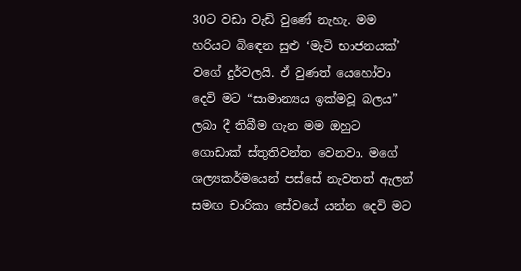30ට වඩා වැඩි වුණේ නැහැ. මම හරියට බිඳෙන සුළු ‘මැටි භාජනයක්’ වගේ දුර්වලයි. ඒ වුණත් යෙහෝවා දෙවි මට “සාමාන්‍යය ඉක්මවූ බලය” ලබා දී තිබීම ගැන මම ඔහුට ගොඩාක් ස්තුතිවන්ත වෙනවා. මගේ ශල්‍යකර්මයෙන් පස්සේ නැවතත් ඇලන් සමඟ චාරිකා සේවයේ යන්න දෙවි මට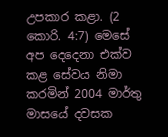උපකාර කළා. (2 කොරි. 4:7) මෙසේ අප දෙදෙනා එක්ව කළ සේවය නිමා කරමින් 2004 මාර්තු මාසයේ දවසක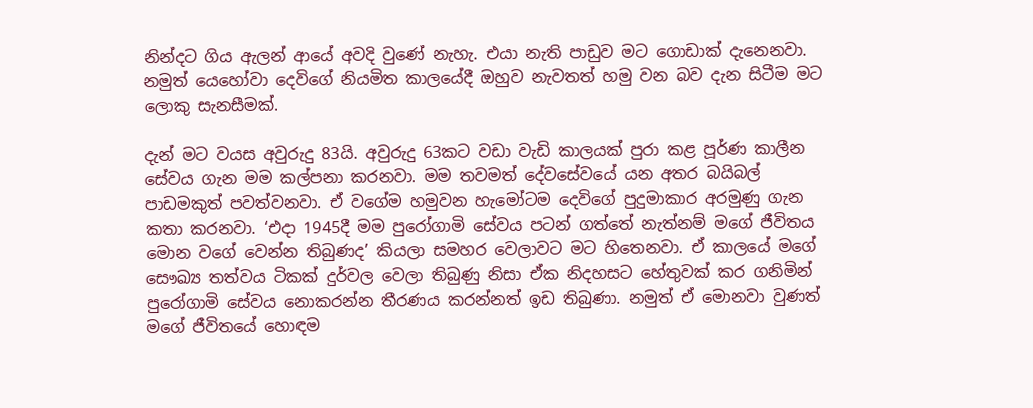නින්දට ගිය ඇලන් ආයේ අවදි වුණේ නැහැ. එයා නැති පාඩුව මට ගොඩාක් දැනෙනවා. නමුත් යෙහෝවා දෙවිගේ නියමිත කාලයේදී ඔහුව නැවතත් හමු වන බව දැන සිටීම මට ලොකු සැනසීමක්.

දැන් මට වයස අවුරුදු 83යි. අවුරුදු 63කට වඩා වැඩි කාලයක් පුරා කළ පූර්ණ කාලීන සේවය ගැන මම කල්පනා කරනවා. මම තවමත් දේවසේවයේ යන අතර බයිබල් පාඩමකුත් පවත්වනවා. ඒ වගේම හමුවන හැමෝටම දෙවිගේ පුදුමාකාර අරමුණු ගැන කතා කරනවා. ‘එදා 1945දී මම පුරෝගාමි සේවය පටන් ගත්තේ නැත්නම් මගේ ජීවිතය මොන වගේ වෙන්න තිබුණද’ කියලා සමහර වෙලාවට මට හිතෙනවා. ඒ කාලයේ මගේ සෞඛ්‍ය තත්වය ටිකක් දුර්වල වෙලා තිබුණු නිසා ඒක නිදහසට හේතුවක් කර ගනිමින් පුරෝගාමි සේවය නොකරන්න තීරණය කරන්නත් ඉඩ තිබුණා. නමුත් ඒ මොනවා වුණත් මගේ ජීවිතයේ හොඳම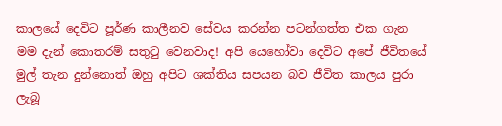කාලයේ දෙවිට පූර්ණ කාලීනව සේවය කරන්න පටන්ගත්ත එක ගැන මම දැන් කොතරම් සතුටු වෙනවාද! අපි යෙහෝවා දෙවිට අපේ ජීවිතයේ මුල් තැන දුන්නොත් ඔහු අපිට ශක්තිය සපයන බව ජීවිත කාලය පුරා ලැබූ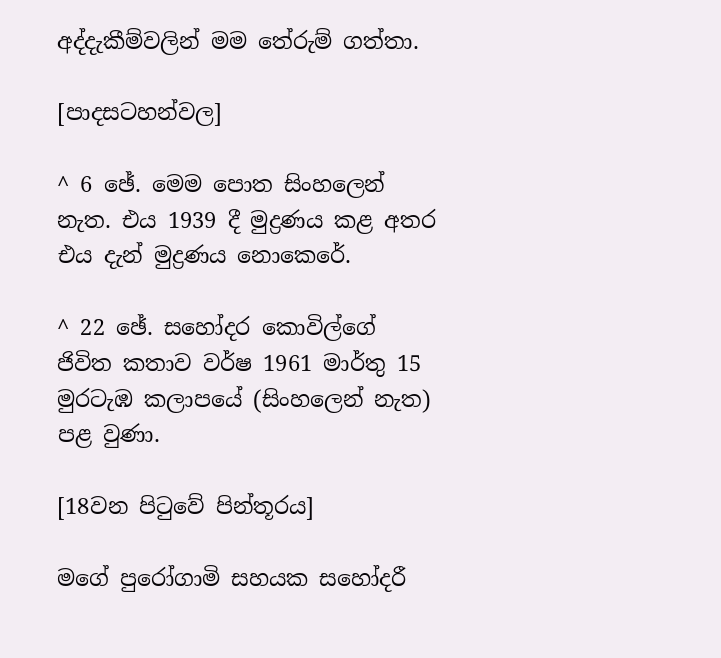අද්දැකීම්වලින් මම තේරුම් ගත්තා.

[පාදසටහන්වල]

^ 6 ඡේ. මෙම පොත සිංහලෙන් නැත. එය 1939 දී මුද්‍රණය කළ අතර එය දැන් මුද්‍රණය නොකෙරේ.

^ 22 ඡේ. සහෝදර කොවිල්ගේ ජිවිත කතාව වර්ෂ 1961 මාර්තු 15 මුරටැඹ කලාපයේ (සිංහලෙන් නැත) පළ වුණා.

[18වන පිටුවේ පින්තූරය]

මගේ පුරෝගාමි සහයක සහෝදරී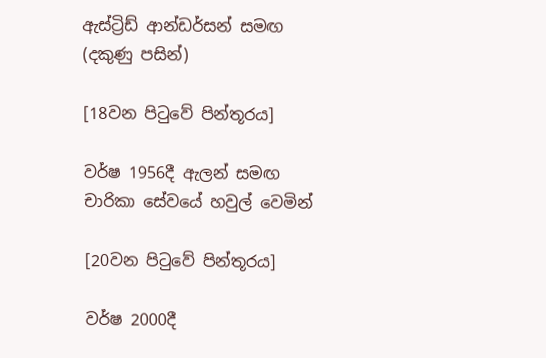ඇස්ට්‍රිඩ් ආන්ඩර්සන් සමඟ (දකුණු පසින්)

[18වන පිටුවේ පින්තූරය]

වර්ෂ 1956දී ඇලන් සමඟ චාරිකා සේවයේ හවුල් වෙමින්

[20වන පිටුවේ පින්තූරය]

වර්ෂ 2000දී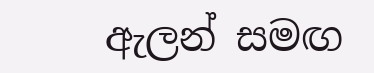ඇලන් සමඟ